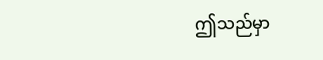ဤသည်မှာ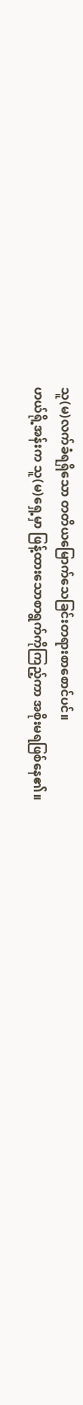သူ(မ)လက်ခံရရှိသော တတိယမြောက်သေခြင်းတရားစာစောင်ပင်။
ဟယ်ရို့အန်းက သူ(မ)ရှေ့မှာ ဖြန့်ထားသောစာရွက်ကိုကြည့်ကာ အစိုးမရဖြစ်နေ၏။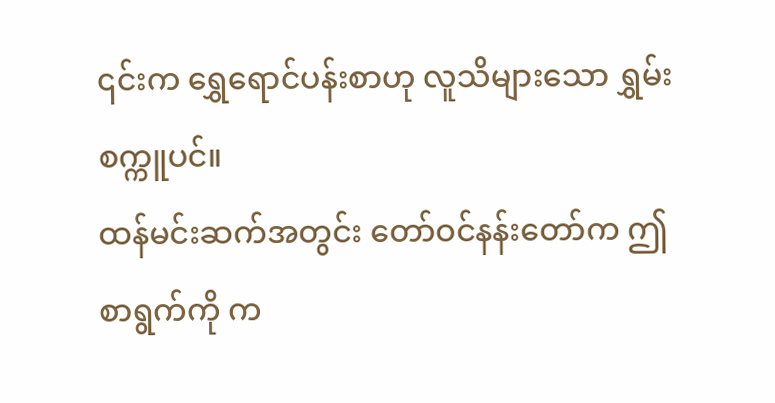၎င်းက ရွှေရောင်ပန်းစာဟု လူသိများသော ရွှမ်းစက္ကူပင်။
ထန်မင်းဆက်အတွင်း တော်ဝင်နန်းတော်က ဤစာရွက်ကို က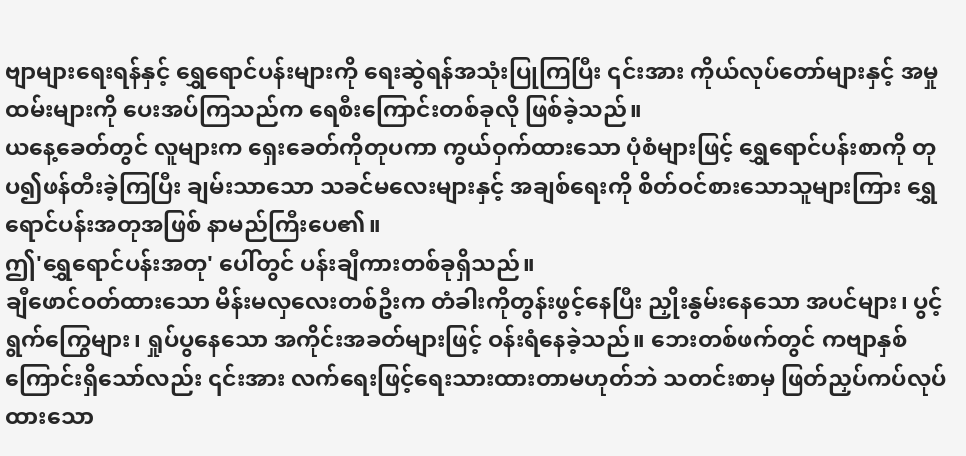ဗျာများရေးရန်နှင့် ရွှေရောင်ပန်းများကို ရေးဆွဲရန်အသုံးပြုကြပြီး ၎င်းအား ကိုယ်လုပ်တော်များနှင့် အမှုထမ်းများကို ပေးအပ်ကြသည်က ရေစီးကြောင်းတစ်ခုလို ဖြစ်ခဲ့သည်။
ယနေ့ခေတ်တွင် လူများက ရှေးခေတ်ကိုတုပကာ ကွယ်ဝှက်ထားသော ပုံစံများဖြင့် ရွှေရောင်ပန်းစာကို တုပ၍ဖန်တီးခဲ့ကြပြီး ချမ်းသာသော သခင်မလေးများနှင့် အချစ်ရေးကို စိတ်ဝင်စားသောသူများကြား ရွှေရောင်ပန်းအတုအဖြစ် နာမည်ကြီးပေ၏။
ဤ'ရွှေရောင်ပန်းအတု' ပေါ်တွင် ပန်းချီကားတစ်ခုရှိသည်။
ချီဖောင်ဝတ်ထားသော မိန်းမလှလေးတစ်ဦးက တံခါးကိုတွန်းဖွင့်နေပြီး ညှိုးနွမ်းနေသော အပင်များ၊ ပွင့်ရွက်ကြွေများ၊ ရှုပ်ပွနေသော အကိုင်းအခတ်များဖြင့် ဝန်းရံနေခဲ့သည်။ ဘေးတစ်ဖက်တွင် ကဗျာနှစ်ကြောင်းရှိသော်လည်း ၎င်းအား လက်ရေးဖြင့်ရေးသားထားတာမဟုတ်ဘဲ သတင်းစာမှ ဖြတ်ညှပ်ကပ်လုပ်ထားသော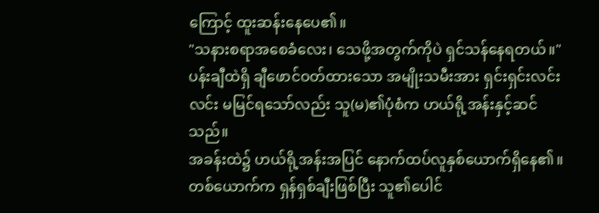ကြောင့် ထူးဆန်းနေပေ၏။
"သနားစရာအစေခံလေး၊ သေဖို့အတွက်ကိုပဲ ရှင်သန်နေရတယ်။"
ပန်းချီထဲရှိ ချီဖောင်ဝတ်ထားသော အမျိုးသမီးအား ရှင်းရှင်းလင်းလင်း မမြင်ရသော်လည်း သူ(မ)၏ပုံစံက ဟယ်ရို့အန်းနှင့်ဆင်သည်။
အခန်းထဲ၌ ဟယ်ရို့အန်းအပြင် နောက်ထပ်လူနှစ်ယောက်ရှိနေ၏။
တစ်ယောက်က ရှန်ရှစ်ချီးဖြစ်ပြီး သူ၏ပေါင်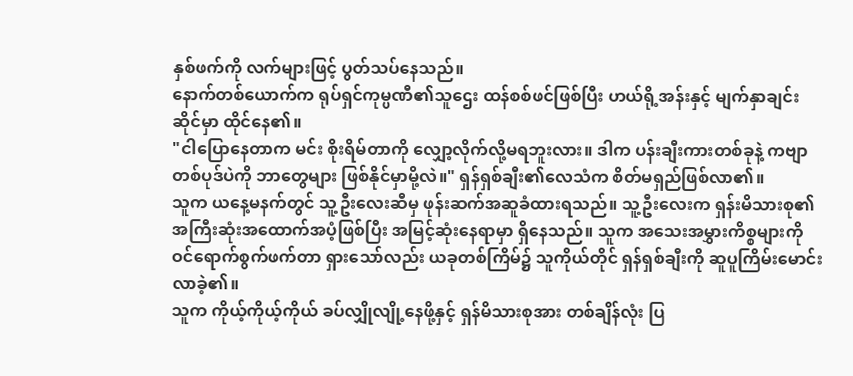နှစ်ဖက်ကို လက်များဖြင့် ပွတ်သပ်နေသည်။
နောက်တစ်ယောက်က ရုပ်ရှင်ကုမ္ပဏီ၏သူဌေး ထန်စစ်ဖင်ဖြစ်ပြီး ဟယ်ရို့အန်းနှင့် မျက်နှာချင်းဆိုင်မှာ ထိုင်နေ၏။
"ငါပြောနေတာက မင်း စိုးရိမ်တာကို လျှော့လိုက်လို့မရဘူးလား။ ဒါက ပန်းချီးကားတစ်ခုနဲ့ ကဗျာတစ်ပုဒ်ပဲကို ဘာတွေများ ဖြစ်နိုင်မှာမို့လဲ။" ရှန်ရှစ်ချီး၏လေသံက စိတ်မရှည်ဖြစ်လာ၏။
သူက ယနေ့မနက်တွင် သူ့ဦးလေးဆီမှ ဖုန်းဆက်အဆူခံထားရသည်။ သူ့ဦးလေးက ရှန်းမိသားစု၏ အကြီးဆုံးအထောက်အပံ့ဖြစ်ပြီး အမြင့်ဆုံးနေရာမှာ ရှိနေသည်။ သူက အသေးအမွှားကိစ္စများကို ဝင်ရောက်စွက်ဖက်တာ ရှားသော်လည်း ယခုတစ်ကြိမ်၌ သူကိုယ်တိုင် ရှန်ရှစ်ချီးကို ဆူပူကြိမ်းမောင်းလာခဲ့၏။
သူက ကိုယ့်ကိုယ့်ကိုယ် ခပ်လျှိုလျို့နေဖို့နှင့် ရှန်မိသားစုအား တစ်ချိန်လုံး ပြ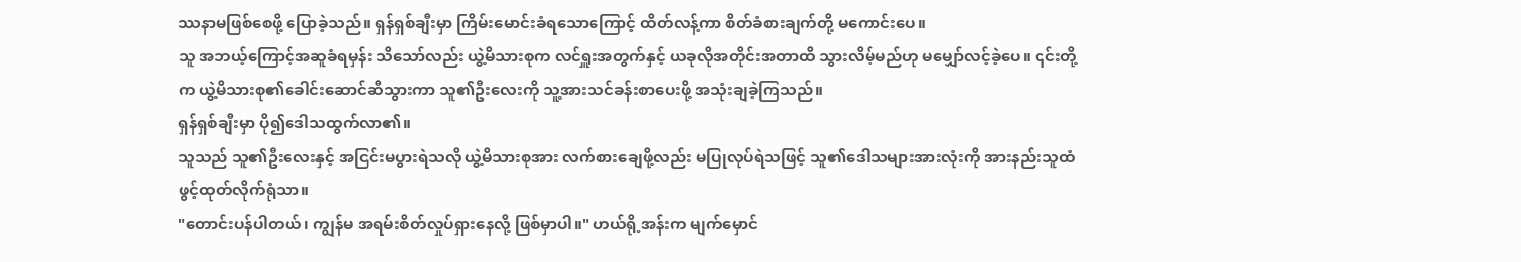ဿနာမဖြစ်စေဖို့ ပြောခဲ့သည်။ ရှန်ရှစ်ချီးမှာ ကြိမ်းမောင်းခံရသောကြောင့် ထိတ်လန့်ကာ စိတ်ခံစားချက်တို့ မကောင်းပေ။
သူ အဘယ့်ကြောင့်အဆူခံရမှန်း သိသော်လည်း ယွဲ့မိသားစုက လင်ရှူးအတွက်နှင့် ယခုလိုအတိုင်းအတာထိ သွားလိမ့်မည်ဟု မမျှော်လင့်ခဲ့ပေ။ ၎င်းတို့က ယွဲ့မိသားစု၏ခေါင်းဆောင်ဆီသွားကာ သူ၏ဦးလေးကို သူ့အားသင်ခန်းစာပေးဖို့ အသုံးချခဲ့ကြသည်။
ရှန်ရှစ်ချီးမှာ ပို၍ဒေါသထွက်လာ၏။
သူသည် သူ၏ဦးလေးနှင့် အငြင်းမပွားရဲသလို ယွဲ့မိသားစုအား လက်စားချေဖို့လည်း မပြုလုပ်ရဲသဖြင့် သူ၏ဒေါသများအားလုံးကို အားနည်းသူထံ ဖွင့်ထုတ်လိုက်ရုံသာ။
"တောင်းပန်ပါတယ်၊ ကျွန်မ အရမ်းစိတ်လှုပ်ရှားနေလို့ ဖြစ်မှာပါ။" ဟယ်ရို့အန်းက မျက်မှောင်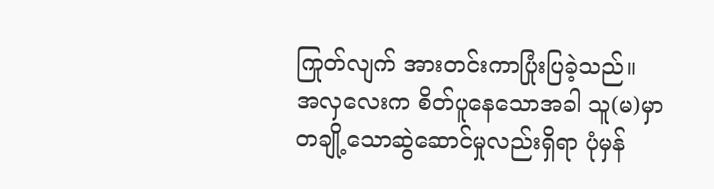ကြုတ်လျက် အားတင်းကာပြုံးပြခဲ့သည်။
အလှလေးက စိတ်ပူနေသောအခါ သူ(မ)မှာ တချို့သောဆွဲဆောင်မှုလည်းရှိရာ ပုံမှန်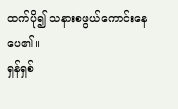ထက်ပို၍ သနားစဖွယ်ကောင်းနေပေ၏။
ရှန်ရှစ်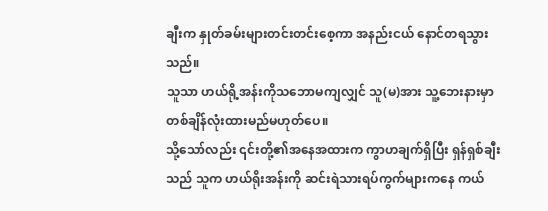ချီးက နှုတ်ခမ်းများတင်းတင်းစေ့ကာ အနည်းငယ် နောင်တရသွားသည်။
သူသာ ဟယ်ရို့အန်းကိုသဘောမကျလျှင် သူ(မ)အား သူ့ဘေးနားမှာ တစ်ချိန်လုံးထားမည်မဟုတ်ပေ။
သို့သော်လည်း ၎င်းတို့၏အနေအထားက ကွာဟချက်ရှိပြီး ရှန်ရှစ်ချီးသည် သူက ဟယ်ရိုးအန်းကို ဆင်းရဲသားရပ်ကွက်များကနေ ကယ်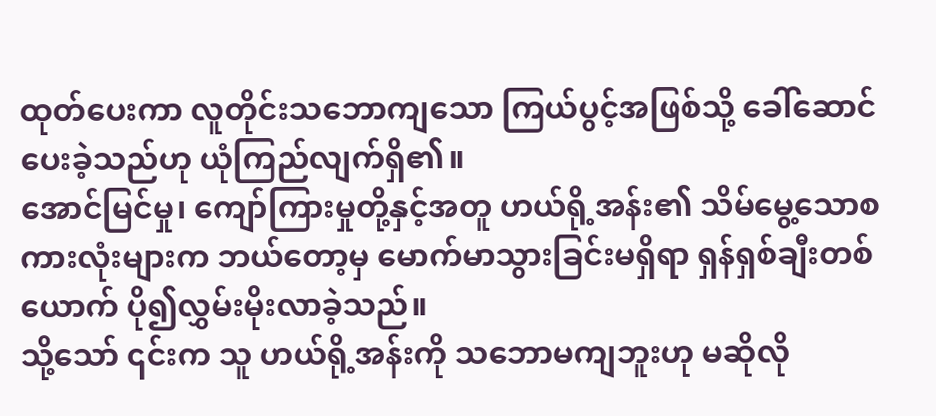ထုတ်ပေးကာ လူတိုင်းသဘောကျသော ကြယ်ပွင့်အဖြစ်သို့ ခေါ်ဆောင်ပေးခဲ့သည်ဟု ယုံကြည်လျက်ရှိ၏။
အောင်မြင်မှု၊ ကျော်ကြားမှုတို့နှင့်အတူ ဟယ်ရို့အန်း၏ သိမ်မွေ့သောစကားလုံးများက ဘယ်တော့မှ မောက်မာသွားခြင်းမရှိရာ ရှန်ရှစ်ချီးတစ်ယောက် ပို၍လွှမ်းမိုးလာခဲ့သည်။
သို့သော် ၎င်းက သူ ဟယ်ရို့အန်းကို သဘောမကျဘူးဟု မဆိုလို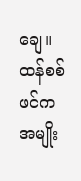ချေ။
ထန်စစ်ဖင်က အမျိုး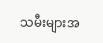သမီးများအ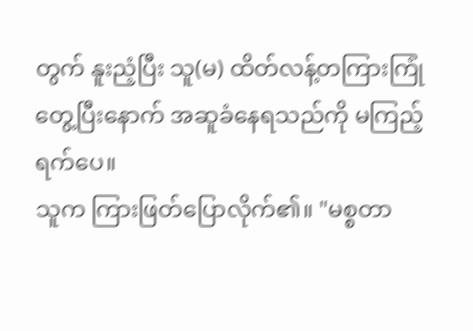တွက် နူးညံ့ပြီး သူ(မ) ထိတ်လန့်တကြားကြုံတွေ့ပြီးနောက် အဆူခံနေရသည်ကို မကြည့်ရက်ပေ။
သူက ကြားဖြတ်ပြောလိုက်၏။ "မစ္စတာ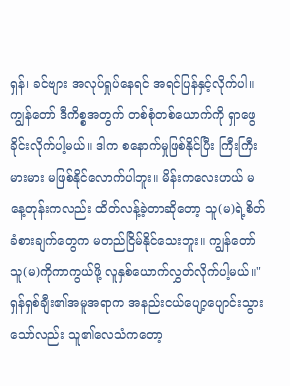ရှန်၊ ခင်ဗျား အလုပ်ရှုပ်နေရင် အရင်ပြန်နှင့်လိုက်ပါ။ ကျွန်တော် ဒီကိစ္စအတွက် တစ်စုံတစ်ယောက်ကို ရှာဖွေခိုင်းလိုက်ပါ့မယ်။ ဒါက စနောက်မှုဖြစ်နိုင်ပြီး ကြီးကြီးမားမား မဖြစ်နိုင်လောက်ပါဘူး။ မိန်းကလေးဟယ် မနေ့တုန်းကလည်း ထိတ်လန့်ခဲ့တာဆိုတော့ သူ(မ)ရဲ့စိတ်ခံစားချက်တွေက မတည်ငြိမ်နိုင်သေးဘူး။ ကျွန်တော် သူ(မ)ကိုကာကွယ်ဖို့ လူနှစ်ယောက်လွှတ်လိုက်ပါ့မယ်။"
ရှန်ရှစ်ချီး၏အမူအရာက အနည်းငယ်ပျော့ပျောင်းသွားသော်လည်း သူ၏လေသံကတော့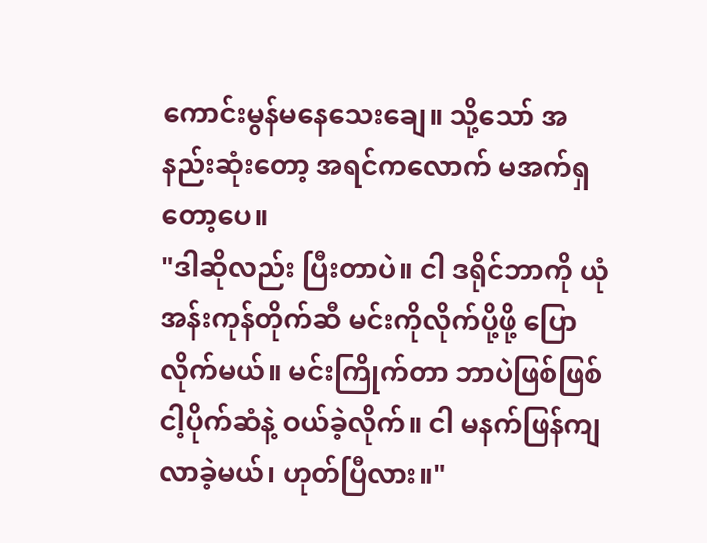ကောင်းမွန်မနေသေးချေ။ သို့သော် အနည်းဆုံးတော့ အရင်ကလောက် မအက်ရှတော့ပေ။
"ဒါဆိုလည်း ပြီးတာပဲ။ ငါ ဒရိုင်ဘာကို ယုံအန်းကုန်တိုက်ဆီ မင်းကိုလိုက်ပို့ဖို့ ပြောလိုက်မယ်။ မင်းကြိုက်တာ ဘာပဲဖြစ်ဖြစ် ငါ့ပိုက်ဆံနဲ့ ဝယ်ခဲ့လိုက်။ ငါ မနက်ဖြန်ကျ လာခဲ့မယ်၊ ဟုတ်ပြီလား။"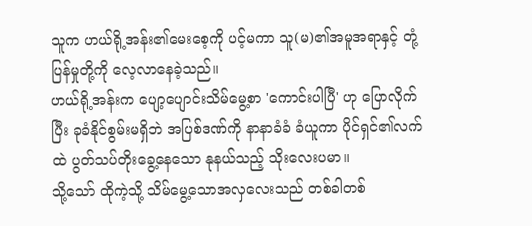သူက ဟယ်ရို့အန်း၏မေးစေ့ကို ပင့်မကာ သူ(မ)၏အမူအရာနှင့် တုံ့ပြန်မှုတို့ကို လေ့လာနေခဲ့သည်။
ဟယ်ရို့အန်းက ပျော့ပျောင်းသိမ်မွေ့စာ 'ကောင်းပါပြီ' ဟု ပြောလိုက်ပြီး ခုခံနိုင်စွမ်းမရှိဘဲ အပြစ်ဒဏ်ကို နာနာခံခံ ခံယူကာ ပိုင်ရှင်၏လက်ထဲ ပွတ်သပ်တိုးခွေ့နေသော နုနယ်သည့် သိုးလေးပမာ။
သို့သော် ထိုကဲ့သို့ သိမ်မွေ့သောအလှလေးသည် တစ်ခါတစ်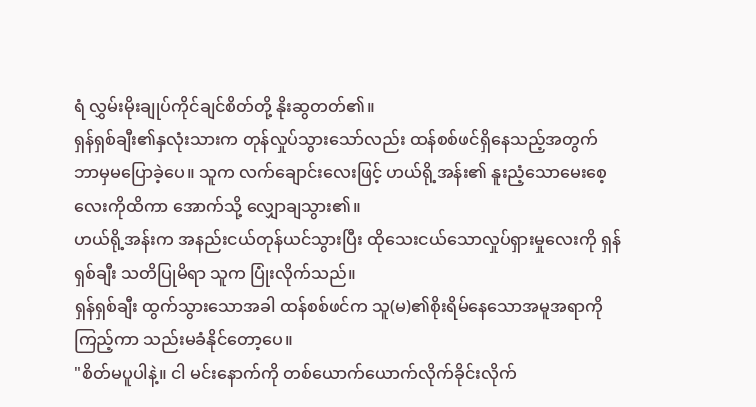ရံ လွှမ်းမိုးချုပ်ကိုင်ချင်စိတ်တို့ နိုးဆွတတ်၏။
ရှန်ရှစ်ချီး၏နှလုံးသားက တုန်လှုပ်သွားသော်လည်း ထန်စစ်ဖင်ရှိနေသည့်အတွက် ဘာမှမပြောခဲ့ပေ။ သူက လက်ချောင်းလေးဖြင့် ဟယ်ရို့အန်း၏ နူးညံ့သောမေးစေ့လေးကိုထိကာ အောက်သို့ လျှောချသွား၏။
ဟယ်ရို့အန်းက အနည်းငယ်တုန်ယင်သွားပြီး ထိုသေးငယ်သောလှုပ်ရှားမှုလေးကို ရှန်ရှစ်ချီး သတိပြုမိရာ သူက ပြုံးလိုက်သည်။
ရှန်ရှစ်ချီး ထွက်သွားသောအခါ ထန်စစ်ဖင်က သူ(မ)၏စိုးရိမ်နေသောအမူအရာကိုကြည့်ကာ သည်းမခံနိုင်တော့ပေ။
"စိတ်မပူပါနဲ့။ ငါ မင်းနောက်ကို တစ်ယောက်ယောက်လိုက်ခိုင်းလိုက်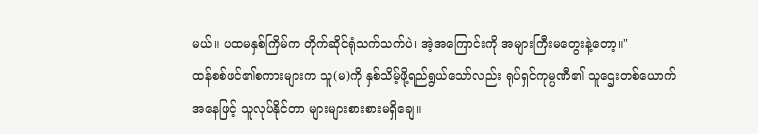မယ်။ ပထမနှစ်ကြိမ်က တိုက်ဆိုင်ရုံသက်သက်ပဲ၊ အဲ့အကြောင်းကို အများကြီးမတွေးနဲ့တော့။"
ထန်စစ်ဖင်၏စကားများက သူ(မ)ကို နှစ်သိမ့်ဖို့ရည်ရွယ်သော်လည်း ရုပ်ရှင်ကုမ္ပဏီ၏ သူဌေးတစ်ယောက်အနေဖြင့် သူလုပ်နိုင်တာ များများစားစားမရှိချေ။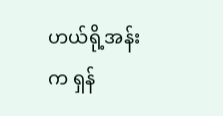ဟယ်ရို့အန်းက ရှန်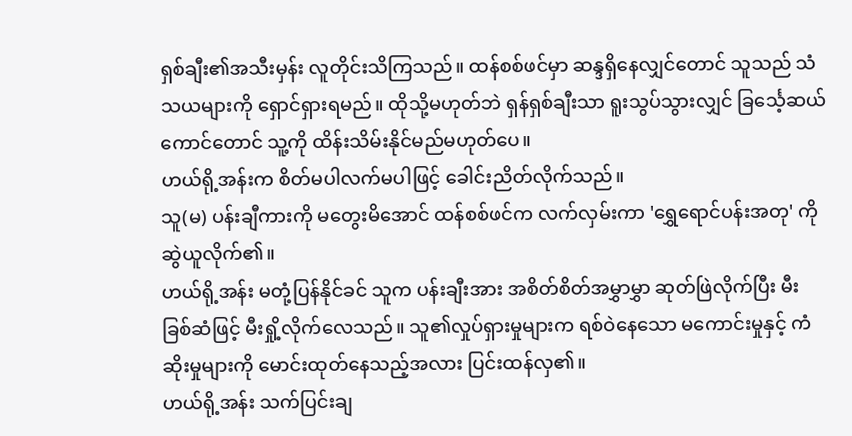ရှစ်ချီး၏အသီးမှန်း လူတိုင်းသိကြသည်။ ထန်စစ်ဖင်မှာ ဆန္ဒရှိနေလျှင်တောင် သူသည် သံသယများကို ရှောင်ရှားရမည်။ ထိုသို့မဟုတ်ဘဲ ရှန်ရှစ်ချီးသာ ရူးသွပ်သွားလျှင် ခြင်္သေ့ဆယ်ကောင်တောင် သူ့ကို ထိန်းသိမ်းနိုင်မည်မဟုတ်ပေ။
ဟယ်ရို့အန်းက စိတ်မပါလက်မပါဖြင့် ခေါင်းညိတ်လိုက်သည်။
သူ(မ) ပန်းချီကားကို မတွေးမိအောင် ထန်စစ်ဖင်က လက်လှမ်းကာ 'ရွှေရောင်ပန်းအတု' ကို ဆွဲယူလိုက်၏။
ဟယ်ရို့အန်း မတုံ့ပြန်နိုင်ခင် သူက ပန်းချီးအား အစိတ်စိတ်အမွှာမွှာ ဆုတ်ဖြဲလိုက်ပြီး မီးခြစ်ဆံဖြင့် မီးရှို့လိုက်လေသည်။ သူ၏လှုပ်ရှားမှုများက ရစ်ဝဲနေသော မကောင်းမှုနှင့် ကံဆိုးမှုများကို မောင်းထုတ်နေသည့်အလား ပြင်းထန်လှ၏။
ဟယ်ရို့အန်း သက်ပြင်းချ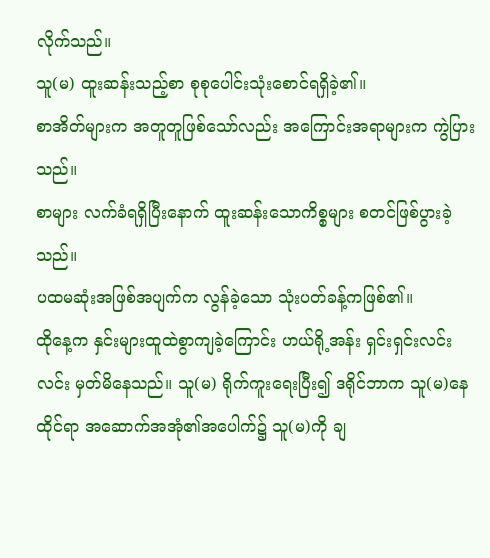လိုက်သည်။
သူ(မ) ထူးဆန်းသည့်စာ စုစုပေါင်းသုံးစောင်ရရှိခဲ့၏။
စာအိတ်များက အတူတူဖြစ်သော်လည်း အကြောင်းအရာများက ကွဲပြားသည်။
စာများ လက်ခံရရှိပြီးနောက် ထူးဆန်းသောကိစ္စများ စတင်ဖြစ်ပွားခဲ့သည်။
ပထမဆုံးအဖြစ်အပျက်က လွန်ခဲ့သော သုံးပတ်ခန့်ကဖြစ်၏။
ထိုနေ့က နှင်းများထူထဲစွာကျခဲ့ကြောင်း ဟယ်ရို့အန်း ရှင်းရှင်းလင်းလင်း မှတ်မိနေသည်။ သူ(မ) ရိုက်ကူးရေးပြီး၍ ဒရိုင်ဘာက သူ(မ)နေထိုင်ရာ အဆောက်အအုံ၏အပေါက်၌ သူ(မ)ကို ချ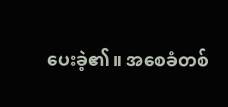ပေးခဲ့၏။ အစေခံတစ်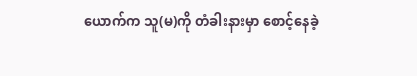ယောက်က သူ(မ)ကို တံခါးနားမှာ စောင့်နေခဲ့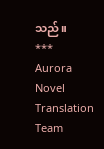သည်။
***
Aurora Novel Translation Team